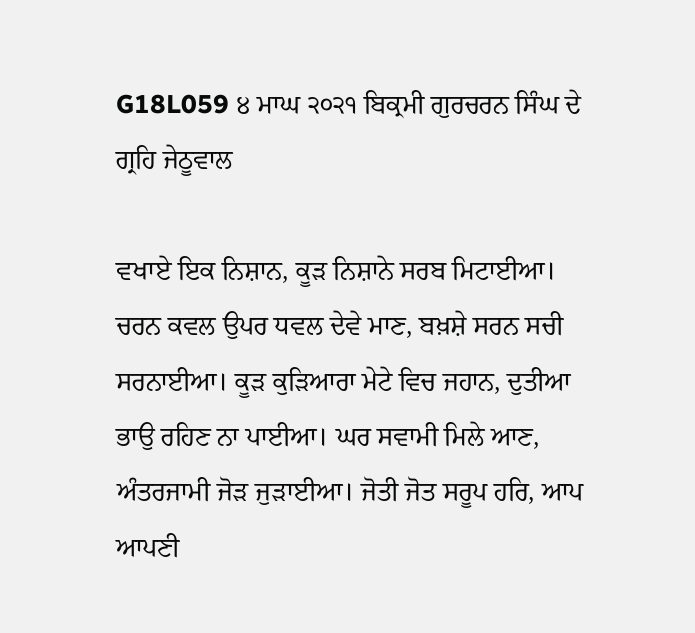G18L059 ੪ ਮਾਘ ੨੦੨੧ ਬਿਕ੍ਰਮੀ ਗੁਰਚਰਨ ਸਿੰਘ ਦੇ ਗ੍ਰਹਿ ਜੇਠੂਵਾਲ

ਵਖਾਏ ਇਕ ਨਿਸ਼ਾਨ, ਕੂੜ ਨਿਸ਼ਾਨੇ ਸਰਬ ਮਿਟਾਈਆ। ਚਰਨ ਕਵਲ ਉਪਰ ਧਵਲ ਦੇਵੇ ਮਾਣ, ਬਖ਼ਸ਼ੇ ਸਰਨ ਸਚੀ ਸਰਨਾਈਆ। ਕੂੜ ਕੁੜਿਆਰਾ ਮੇਟੇ ਵਿਚ ਜਹਾਨ, ਦੁਤੀਆ ਭਾਉ ਰਹਿਣ ਨਾ ਪਾਈਆ। ਘਰ ਸਵਾਮੀ ਮਿਲੇ ਆਣ, ਅੰਤਰਜਾਮੀ ਜੋੜ ਜੁੜਾਈਆ। ਜੋਤੀ ਜੋਤ ਸਰੂਪ ਹਰਿ, ਆਪ ਆਪਣੀ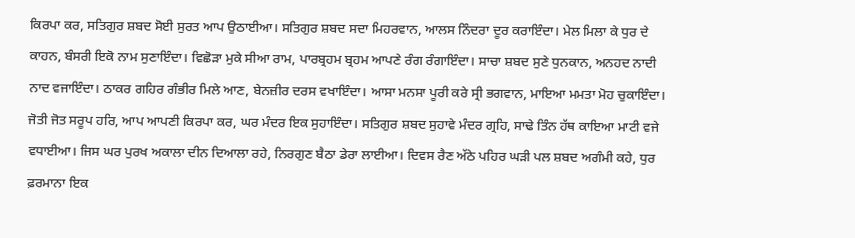ਕਿਰਪਾ ਕਰ, ਸਤਿਗੁਰ ਸ਼ਬਦ ਸੋਈ ਸੁਰਤ ਆਪ ਉਠਾਈਆ। ਸਤਿਗੁਰ ਸ਼ਬਦ ਸਦਾ ਮਿਹਰਵਾਨ, ਆਲਸ ਨਿੰਦਰਾ ਦੂਰ ਕਰਾਇੰਦਾ। ਮੇਲ ਮਿਲਾ ਕੇ ਧੁਰ ਦੇ ਕਾਹਨ, ਬੰਸਰੀ ਇਕੋ ਨਾਮ ਸੁਣਾਇੰਦਾ। ਵਿਛੋੜਾ ਮੁਕੇ ਸੀਆ ਰਾਮ, ਪਾਰਬ੍ਰਹਮ ਬ੍ਰਹਮ ਆਪਣੇ ਰੰਗ ਰੰਗਾਇੰਦਾ। ਸਾਚਾ ਸ਼ਬਦ ਸੁਣੇ ਧੁਨਕਾਨ, ਅਨਹਦ ਨਾਦੀ ਨਾਦ ਵਜਾਇੰਦਾ। ਠਾਕਰ ਗਹਿਰ ਗੰਭੀਰ ਮਿਲੇ ਆਣ, ਬੇਨਜ਼ੀਰ ਦਰਸ ਵਖਾਇੰਦਾ। ਆਸਾ ਮਨਸਾ ਪੂਰੀ ਕਰੇ ਸ੍ਰੀ ਭਗਵਾਨ, ਮਾਇਆ ਮਮਤਾ ਮੋਹ ਚੁਕਾਇੰਦਾ। ਜੋਤੀ ਜੋਤ ਸਰੂਪ ਹਰਿ, ਆਪ ਆਪਣੀ ਕਿਰਪਾ ਕਰ, ਘਰ ਮੰਦਰ ਇਕ ਸੁਹਾਇੰਦਾ। ਸਤਿਗੁਰ ਸ਼ਬਦ ਸੁਹਾਵੇ ਮੰਦਰ ਗ੍ਰਹਿ, ਸਾਢੇ ਤਿੰਨ ਹੱਥ ਕਾਇਆ ਮਾਟੀ ਵਜੇ ਵਧਾਈਆ। ਜਿਸ ਘਰ ਪੁਰਖ ਅਕਾਲਾ ਦੀਨ ਦਿਆਲਾ ਰਹੇ, ਨਿਰਗੁਣ ਬੈਠਾ ਡੇਰਾ ਲਾਈਆ। ਦਿਵਸ ਰੈਣ ਅੱਠੇ ਪਹਿਰ ਘੜੀ ਪਲ ਸ਼ਬਦ ਅਗੰਮੀ ਕਹੇ, ਧੁਰ ਫ਼ਰਮਾਨਾ ਇਕ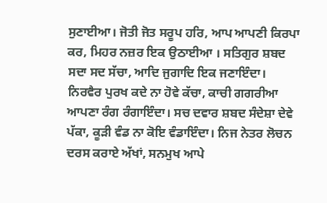ਸੁਣਾਈਆ। ਜੋਤੀ ਜੋਤ ਸਰੂਪ ਹਰਿ, ਆਪ ਆਪਣੀ ਕਿਰਪਾ ਕਰ, ਮਿਹਰ ਨਜ਼ਰ ਇਕ ਉਠਾਈਆ । ਸਤਿਗੁਰ ਸ਼ਬਦ ਸਦਾ ਸਦ ਸੱਚਾ, ਆਦਿ ਜੁਗਾਦਿ ਇਕ ਜਣਾਇੰਦਾ। ਨਿਰਵੈਰ ਪੁਰਖ ਕਦੇ ਨਾ ਹੋਵੇ ਕੱਚਾ, ਕਾਚੀ ਗਗਰੀਆ ਆਪਣਾ ਰੰਗ ਰੰਗਾਇੰਦਾ। ਸਚ ਦਵਾਰ ਸ਼ਬਦ ਸੰਦੇਸ਼ਾ ਦੇਵੇ ਪੱਕਾ, ਕੂੜੀ ਵੰਡ ਨਾ ਕੋਇ ਵੰਡਾਇੰਦਾ। ਨਿਜ ਨੇਤਰ ਲੋਚਨ ਦਰਸ ਕਰਾਏ ਅੱਖਾਂ, ਸਨਮੁਖ ਆਪੇ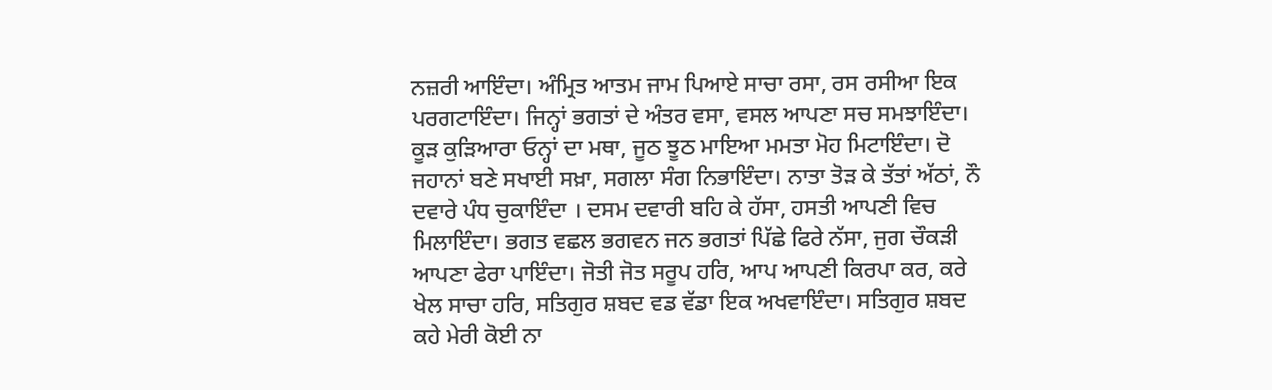ਨਜ਼ਰੀ ਆਇੰਦਾ। ਅੰਮ੍ਰਿਤ ਆਤਮ ਜਾਮ ਪਿਆਏ ਸਾਚਾ ਰਸਾ, ਰਸ ਰਸੀਆ ਇਕ ਪਰਗਟਾਇੰਦਾ। ਜਿਨ੍ਹਾਂ ਭਗਤਾਂ ਦੇ ਅੰਤਰ ਵਸਾ, ਵਸਲ ਆਪਣਾ ਸਚ ਸਮਝਾਇੰਦਾ। ਕੂੜ ਕੁੜਿਆਰਾ ਓਨ੍ਹਾਂ ਦਾ ਮਥਾ, ਜੂਠ ਝੂਠ ਮਾਇਆ ਮਮਤਾ ਮੋਹ ਮਿਟਾਇੰਦਾ। ਦੋ ਜਹਾਨਾਂ ਬਣੇ ਸਖਾਈ ਸਖ਼ਾ, ਸਗਲਾ ਸੰਗ ਨਿਭਾਇੰਦਾ। ਨਾਤਾ ਤੋੜ ਕੇ ਤੱਤਾਂ ਅੱਠਾਂ, ਨੌ ਦਵਾਰੇ ਪੰਧ ਚੁਕਾਇੰਦਾ । ਦਸਮ ਦਵਾਰੀ ਬਹਿ ਕੇ ਹੱਸਾ, ਹਸਤੀ ਆਪਣੀ ਵਿਚ ਮਿਲਾਇੰਦਾ। ਭਗਤ ਵਛਲ ਭਗਵਨ ਜਨ ਭਗਤਾਂ ਪਿੱਛੇ ਫਿਰੇ ਨੱਸਾ, ਜੁਗ ਚੌਕੜੀ ਆਪਣਾ ਫੇਰਾ ਪਾਇੰਦਾ। ਜੋਤੀ ਜੋਤ ਸਰੂਪ ਹਰਿ, ਆਪ ਆਪਣੀ ਕਿਰਪਾ ਕਰ, ਕਰੇ ਖੇਲ ਸਾਚਾ ਹਰਿ, ਸਤਿਗੁਰ ਸ਼ਬਦ ਵਡ ਵੱਡਾ ਇਕ ਅਖਵਾਇੰਦਾ। ਸਤਿਗੁਰ ਸ਼ਬਦ ਕਹੇ ਮੇਰੀ ਕੋਈ ਨਾ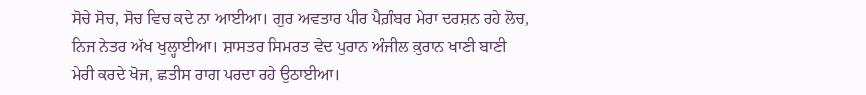ਸੋਚੇ ਸੋਚ, ਸੋਚ ਵਿਚ ਕਦੇ ਨਾ ਆਈਆ। ਗੁਰ ਅਵਤਾਰ ਪੀਰ ਪੈਗ਼ੰਬਰ ਮੇਰਾ ਦਰਸ਼ਨ ਰਹੇ ਲੋਚ, ਨਿਜ ਨੇਤਰ ਅੱਖ ਖੁਲ੍ਹਾਈਆ। ਸ਼ਾਸਤਰ ਸਿਮਰਤ ਵੇਦ ਪੁਰਾਨ ਅੰਜੀਲ ਕ਼ੁਰਾਨ ਖਾਣੀ ਬਾਣੀ ਮੇਰੀ ਕਰਦੇ ਖੋਜ, ਛਤੀਸ ਰਾਗ ਪਰਦਾ ਰਹੇ ਉਠਾਈਆ।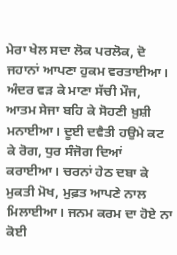ਮੇਰਾ ਖੇਲ ਸਦਾ ਲੋਕ ਪਰਲੋਕ, ਦੋ ਜਹਾਨਾਂ ਆਪਣਾ ਹੁਕਮ ਵਰਤਾਈਆ। ਅੰਦਰ ਵੜ ਕੇ ਮਾਣਾ ਸੱਚੀ ਮੌਜ, ਆਤਮ ਸੇਜਾ ਬਹਿ ਕੇ ਸੋਹਣੀ ਖ਼ੁਸ਼ੀ ਮਨਾਈਆ। ਦੂਈ ਦਵੈਤੀ ਹਉਮੇ ਕਟ ਕੇ ਰੋਗ, ਧੁਰ ਸੰਜੋਗ ਦਿਆਂ ਕਰਾਈਆ। ਚਰਨਾਂ ਹੇਠ ਦਬਾ ਕੇ ਮੁਕਤੀ ਮੋਖ, ਮੁਫ਼ਤ ਆਪਣੇ ਨਾਲ ਮਿਲਾਈਆ। ਜਨਮ ਕਰਮ ਦਾ ਹੋਏ ਨਾ ਕੋਈ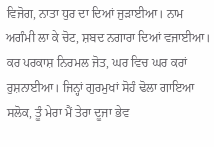ਵਿਜੋਗ, ਨਾਤਾ ਧੁਰ ਦਾ ਦਿਆਂ ਜੁੜਾਈਆ। ਨਾਮ ਅਗੰਮੀ ਲਾ ਕੇ ਚੋਟ, ਸ਼ਬਦ ਨਗਾਰਾ ਦਿਆਂ ਵਜਾਈਆ। ਕਰ ਪਰਕਾਸ਼ ਨਿਰਮਲ ਜੋਤ, ਘਰ ਵਿਚ ਘਰ ਕਰਾਂ ਰੁਸ਼ਨਾਈਆ। ਜਿਨ੍ਹਾਂ ਗੁਰਮੁਖਾਂ ਸੋਹੰ ਢੋਲਾ ਗਾਇਆ ਸਲੋਕ, ਤੂੰ ਮੇਰਾ ਮੈਂ ਤੇਰਾ ਦੂਜਾ ਭੇਵ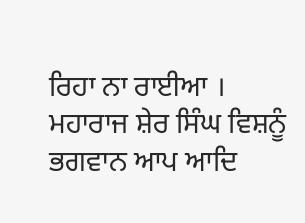ਰਿਹਾ ਨਾ ਰਾਈਆ । ਮਹਾਰਾਜ ਸ਼ੇਰ ਸਿੰਘ ਵਿਸ਼ਨੂੰ ਭਗਵਾਨ ਆਪ ਆਦਿ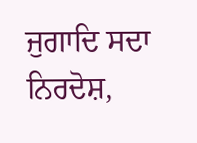ਜੁਗਾਦਿ ਸਦਾ ਨਿਰਦੋਸ਼,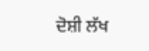ਦੋਸ਼ੀ ਲੱਖ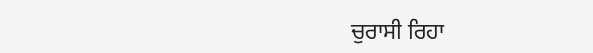ਚੁਰਾਸੀ ਰਿਹਾ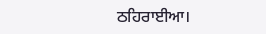ਠਹਿਰਾਈਆ।